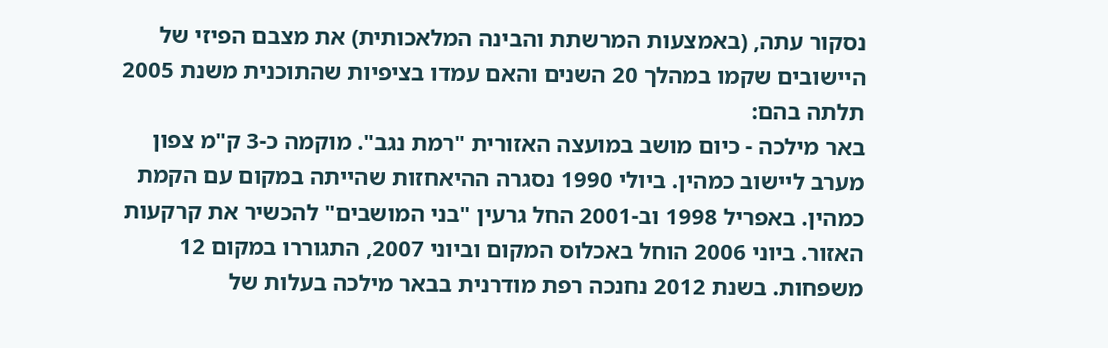נסקור עתה, (באמצעות המרשתת והבינה המלאכותית) את מצבם הפיזי של היישובים שקמו במהלך 20 השנים והאם עמדו בציפיות שהתוכנית משנת 2005 תלתה בהם:
באר מילכה - כיום מושב במועצה האזורית "רמת נגב". מוקמה כ-3 ק"מ צפון מערב ליישוב כמהין. ביולי 1990 נסגרה ההיאחזות שהייתה במקום עם הקמת כמהין. באפריל 1998 וב-2001 החל גרעין "בני המושבים" להכשיר את קרקעות האזור. ביוני 2006 הוחל באכלוס המקום וביוני 2007, התגוררו במקום 12 משפחות. בשנת 2012 נחנכה רפת מודרנית בבאר מילכה בעלות של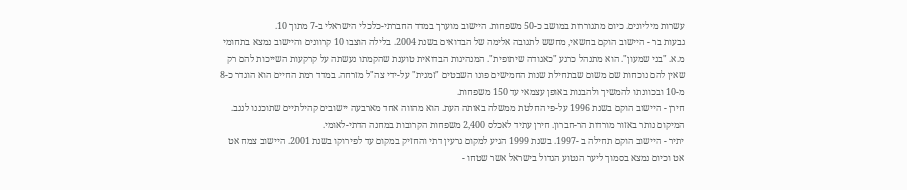עשרות מיליונים. כיום מתגוררות במושב כ-50 משפחות. היישוב מוערך במדד החברתי-כלכלי הישראלי ב-7 מתוך 10.
גבעות בר - היישוב הוקם בחשאי, מחשש לתגובה אלימה של הבדואים בשנת 2004. בלילה הוצבו 10 קרוונים והיישוב נמצא בתחומי מ.א. "בני שמעון". הוא מתנהל כרגע "כאגודה שיתופית". המנהיגות הבדואית טוענת שהקמתו נעשתה על קרקעות השייכות להם רק שאין להם נוכחות שם משום שבתחילת שנות החמישים פונו השבטים "זמנית" על-ידי צה"ל מזרחה. במדד רמת החיים הוא הוגדר כ-8 מ-10 ובכוונתו להמשיך ולהבנות באופן עצמאי עד 150 משפחות.
חירן - היישוב הוקם בשנת 1996 על-פי החלטת ממשלה באותה העת. הוא מהווה אחד מארבעה יישובים קהילתיים שתוכננו לנגב. המיקום נותר באזור מורדות הר-חברון. חירן עתיד לאכלס 2,400 משפחות הקרובות במחנה הדתי-לאומי.
יתיר - היישוב הוקם תחילה ב -1997. בשנת 1999 הגיע למקום גרעין דתי והחזיק במקום עד לפירוקו בשנת 2001. היישוב צמח אט אט וכיום נמצא בסמוך ליער הנטוע הגדול בישראל אשר שטחו -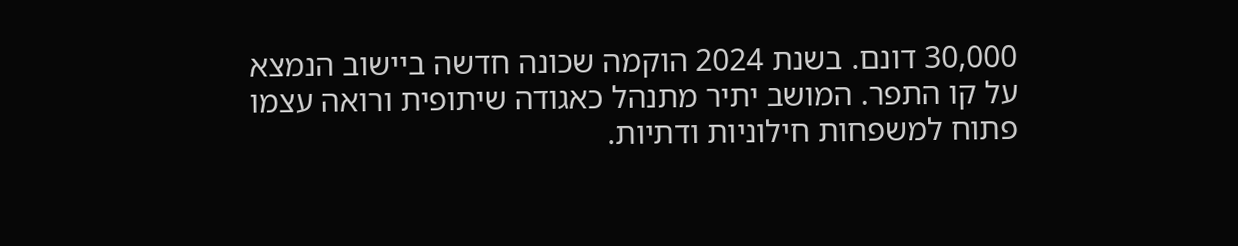30,000 דונם. בשנת 2024 הוקמה שכונה חדשה ביישוב הנמצא על קו התפר. המושב יתיר מתנהל כאגודה שיתופית ורואה עצמו פתוח למשפחות חילוניות ודתיות.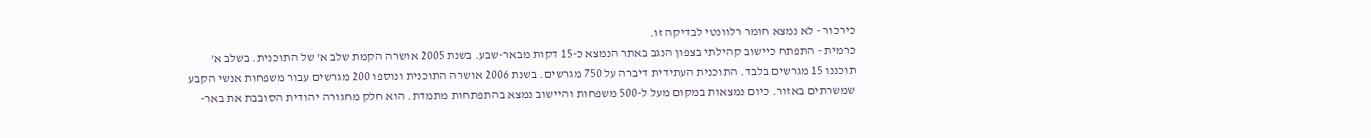כירכור - לא נמצא חומר רלוונטי לבדיקה זו.
כרמית - התפתח כיישוב קהילתי בצפון הנגב באתר הנמצא כ-15 דקות מבאר-שבע. בשנת 2005 אושרה הקמת שלב א' של התוכנית. בשלב א' תוכננו 15 מגרשים בלבד. התוכנית העתידית דיברה על 750 מגרשים. בשנת 2006 אושרה התוכנית ונוספו 200 מגרשים עבור משפחות אנשי הקבע שמשרתים באזור. כיום נמצאות במקום מעל ל-500 משפחות והיישוב נמצא בהתפתחות מתמדת. הוא חלק מחגורה יהודית הסובבת את באר-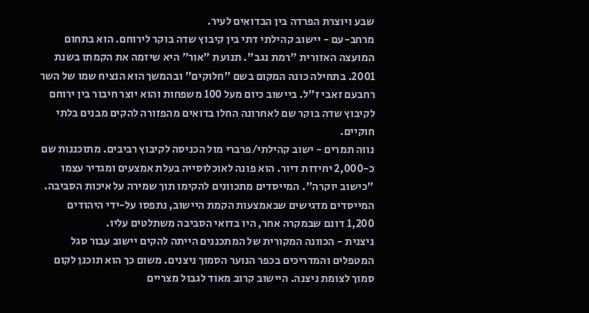שבע ויוצרת הפרדה בין הבדואים לעיר.
מרחב-עם - יישוב קהילתי דתי בין קיבוץ שדה בוקר לירוחם. הוא בתחום המועצה האזורית "רמת נגב". תנועת "אור" היא שיזמה את הקמתו בשנת 2001. בתחילה כונה המקום בשם "חלוקים" ובהמשך הוא הנציח שמו של השר
רחבעם זאבי ז"ל. ביישוב כיום מעל 100 משפחות והוא יוצר חיבור בין ירוחם לקיבוץ שדה בוקר שם לאחרונה החלו בדואים מהפזורה להקים מבנים בלתי חוקיים.
נווה תמרים - ישוב קהילתי/פרברי מול הכניסה לקיבוץ רביבים. מתוכננות שם כ-2,000 יחידות דיור. הוא פונה לאוכלוסייה בעלת אמצעים ומגדיר עצמו "כישוב יוקרה". המייסדים מתכוונים להקימו תוך שמירה על איכות הסביבה. המייסדים מדגישים שבאמצעות הקמת היישוב, נתפסו על-ידי היהודים 1,200 דונם שבמקרה אחר, היו בדואי הסביבה משתלטים עליו.
ניצנית - הכוונה המקורית של המתכננים הייתה להקים יישוב עבור סגל המטפלים והמדריכים בכפר הנוער הסמוך ניצנים. משום כך הוא תוכנן לקום סמוך לצומת ניצנה. היישוב קרוב מאוד לגבול מצריים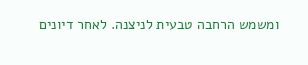ומשמש הרחבה טבעית לניצנה. לאחר דיונים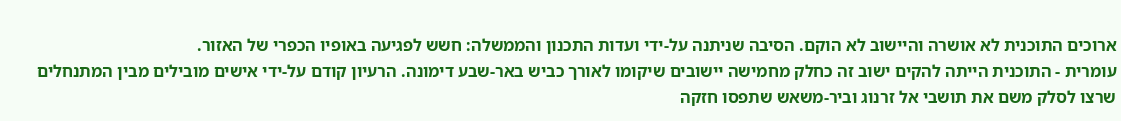ארוכים התוכנית לא אושרה והיישוב לא הוקם. הסיבה שניתנה על-ידי ועדות התכנון והממשלה: חשש לפגיעה באופיו הכפרי של האזור.
עומרית - התוכנית הייתה להקים ישוב זה כחלק מחמישה יישובים שיקומו לאורך כביש באר-שבע דימונה. הרעיון קודם על-ידי אישים מובילים מבין המתנחלים שרצו לסלק משם את תושבי אל זרנוג וביר-משאש שתפסו חזקה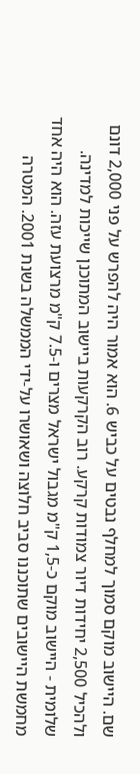שם. היישוב מוקם סמוך למחלף נבטים על כביש 6. הוא אמור היה להפרש על פני 2,000 דונם ולהכיל 2,500 יחידות דיור צמודות קרקע. רוב הקרקעות ביישוב המתוכנן שייכות למדינה.
שלומית - היישוב מוקם כ-1,5 ק"מ מגבול ישראל מצרים ו-7.5 ק"מ מרצועת עזה. הוא היה אחד מחמשת היישובים שתוכננו סביב חלוצה ושאושרו על-ידי הממשלה בשנת 2001. המטרה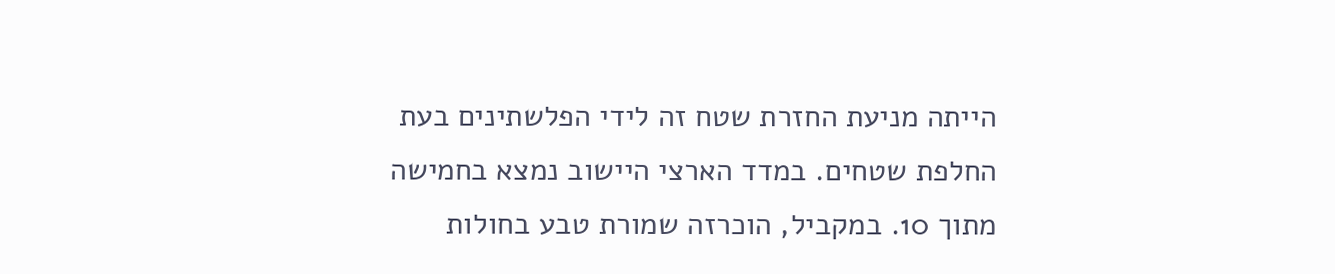הייתה מניעת החזרת שטח זה לידי הפלשתינים בעת החלפת שטחים. במדד הארצי היישוב נמצא בחמישה מתוך 10. במקביל, הוכרזה שמורת טבע בחולות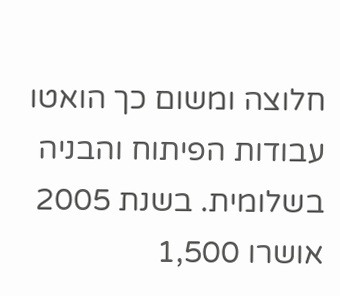חלוצה ומשום כך הואטו עבודות הפיתוח והבניה בשלומית. בשנת 2005 אושרו 1,500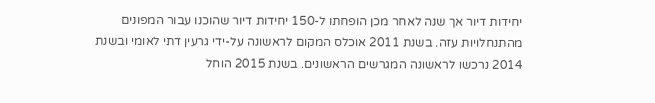יחידות דיור אך שנה לאחר מכן הופחתו ל-150 יחידות דיור שהוכנו עבור המפונים מהתנחלויות עזה. בשנת 2011 אוכלס המקום לראשונה על-ידי גרעין דתי לאומי ובשנת 2014 נרכשו לראשונה המגרשים הראשונים. בשנת 2015 הוחל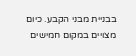בבניית מבני הקבע. כיום מצויים במקום חמישים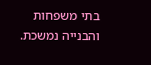בתי משפחות והבנייה נמשכת.